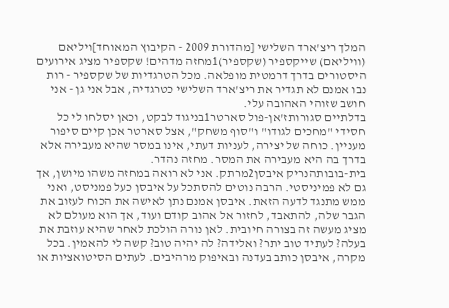המלך ריצ'ארד השלישי [מהדורת 2009 - הקיבוץ המאוחד]ויליאם (וויליאם) שייקספיר (שקספיר)1מחזה מדהים! שקספיר מציג אירועים היסטורים בדרך דרמטית מופלאה. מכל הטרגדיות של שקספיר - רות נבו אמנם לא תגדיר את ריצ'ארד השלישי כטרגדיה, אבל אני גן - אני חושב שזוהי האהובה עלי.
בדלתיים סגורותז'אן-פול סארטר1בניגוד לבקט, וכאן יסלחו לי כל חסידי "מחכים לגודו" ו"סוף משחק", אצל סארטר אכן קיים סיפור מעניין. כוחה של יצירה, לעניות דעתי, אינו במסר שהיא מעבירה אלא בדרך בה היא מעבירה את המסר. מחזה נהדר.
בית-בובותהנריק איבסן2מרתק. אני לא רואה במחזה משהו מיושן, אך גם לא פמיניסטי. הרבה נוטים להסתכל על איבסן כעל פמניסט, ואני ממש מתנגד לדעה הזאת. איבסן אמנם נתן לאישה את הכוח לעזוב את הגבר שלה, להתאבד, לחזור אל אהוב קודם ועוד, אך הוא מעולם לא מציג מעשה זה בצורה חיובית. לאן נורה הולכת לאחר שהיא עוזבת את בעלה? לעתיד טוב יתר? ואלידה? לה יהיה טוב? קשה לי להאמין. בכל מקרה, איבסן כותב בעדנה ובאיפוק מרהיבים. לעתים הסיטואציות או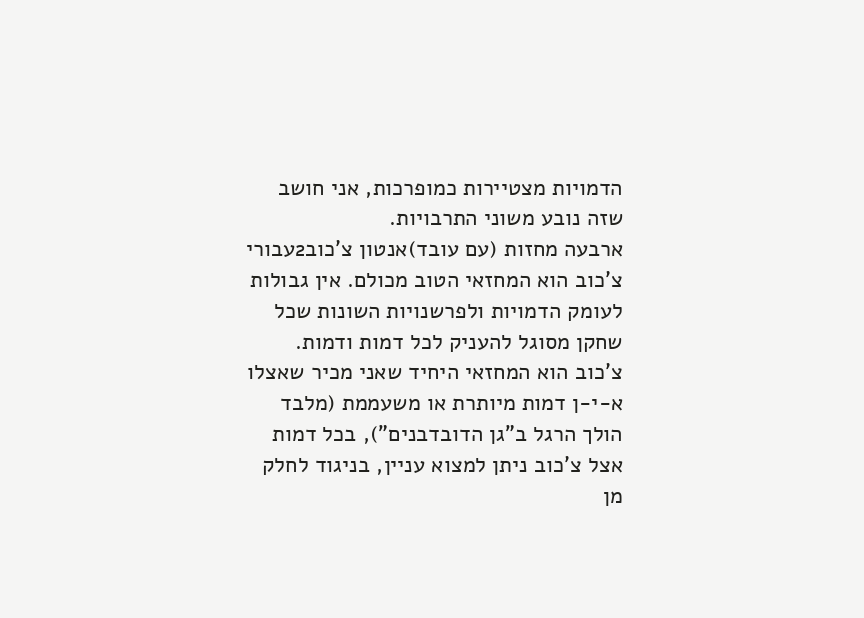הדמויות מצטיירות כמופרכות, אני חושב שזה נובע משוני התרבויות.
ארבעה מחזות (עם עובד)אנטון צ'כוב2עבורי צ'כוב הוא המחזאי הטוב מכולם. אין גבולות לעומק הדמויות ולפרשנויות השונות שכל שחקן מסוגל להעניק לכל דמות ודמות. צ'כוב הוא המחזאי היחיד שאני מכיר שאצלו א-י-ן דמות מיותרת או משעממת (מלבד הולך הרגל ב"גן הדובדבנים"), בכל דמות אצל צ'כוב ניתן למצוא עניין, בניגוד לחלק מן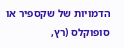הדמויות של שקספיר או סופוקלס (רץ,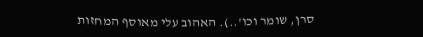סרן, שומר וכו'..). האהוב עלי מאוסף המחזות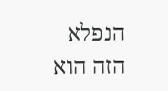הנפלא הזה הוא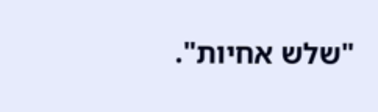"שלש אחיות".